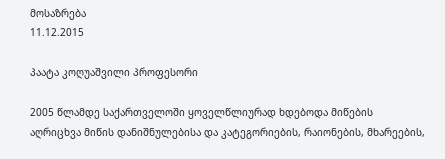მოსაზრება
11.12.2015

პაატა კოღუაშვილი პროფესორი

2005 წლამდე საქართველოში ყოველწლიურად ხდებოდა მიწების აღრიცხვა მიწის დანიშნულებისა და კატეგორიების, რაიონების, მხარეების,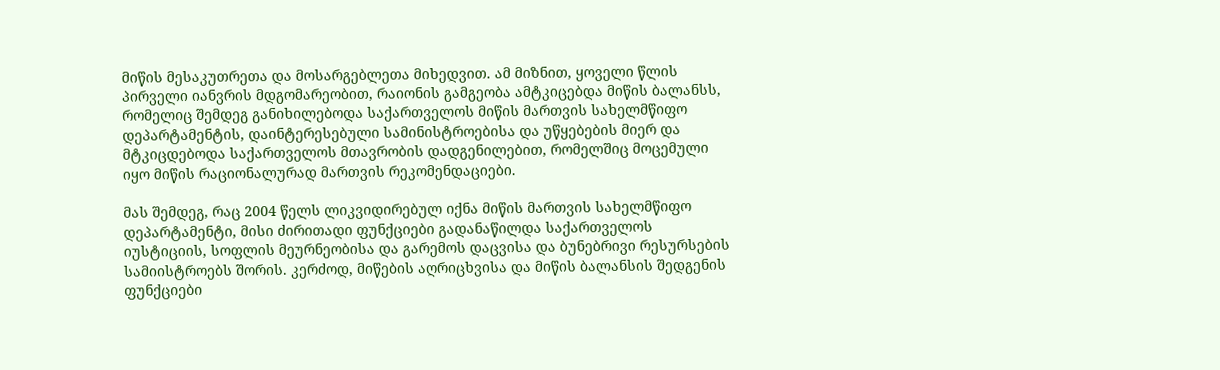მიწის მესაკუთრეთა და მოსარგებლეთა მიხედვით. ამ მიზნით, ყოველი წლის პირველი იანვრის მდგომარეობით, რაიონის გამგეობა ამტკიცებდა მიწის ბალანსს, რომელიც შემდეგ განიხილებოდა საქართველოს მიწის მართვის სახელმწიფო დეპარტამენტის, დაინტერესებული სამინისტროებისა და უწყებების მიერ და მტკიცდებოდა საქართველოს მთავრობის დადგენილებით, რომელშიც მოცემული იყო მიწის რაციონალურად მართვის რეკომენდაციები.

მას შემდეგ, რაც 2004 წელს ლიკვიდირებულ იქნა მიწის მართვის სახელმწიფო დეპარტამენტი, მისი ძირითადი ფუნქციები გადანაწილდა საქართველოს იუსტიციის, სოფლის მეურნეობისა და გარემოს დაცვისა და ბუნებრივი რესურსების სამიისტროებს შორის. კერძოდ, მიწების აღრიცხვისა და მიწის ბალანსის შედგენის ფუნქციები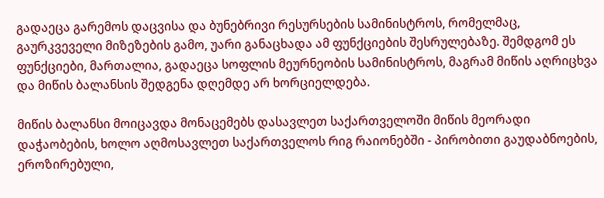გადაეცა გარემოს დაცვისა და ბუნებრივი რესურსების სამინისტროს, რომელმაც, გაურკვეველი მიზეზების გამო, უარი განაცხადა ამ ფუნქციების შესრულებაზე. შემდგომ ეს ფუნქციები, მართალია, გადაეცა სოფლის მეურნეობის სამინისტროს, მაგრამ მიწის აღრიცხვა და მიწის ბალანსის შედგენა დღემდე არ ხორციელდება.

მიწის ბალანსი მოიცავდა მონაცემებს დასავლეთ საქართველოში მიწის მეორადი დაჭაობების, ხოლო აღმოსავლეთ საქართველოს რიგ რაიონებში - პირობითი გაუდაბნოების, ეროზირებული,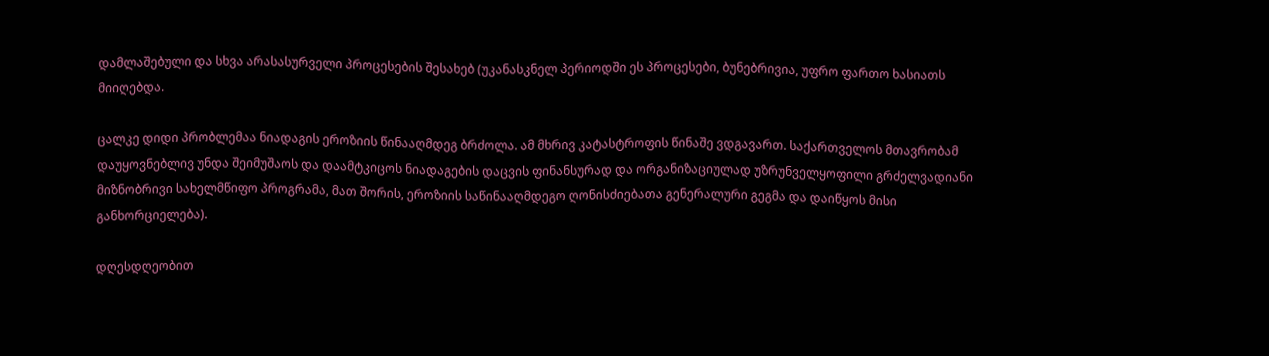დამლაშებული და სხვა არასასურველი პროცესების შესახებ (უკანასკნელ პერიოდში ეს პროცესები, ბუნებრივია, უფრო ფართო ხასიათს მიიღებდა.

ცალკე დიდი პრობლემაა ნიადაგის ეროზიის წინააღმდეგ ბრძოლა. ამ მხრივ კატასტროფის წინაშე ვდგავართ. საქართველოს მთავრობამ დაუყოვნებლივ უნდა შეიმუშაოს და დაამტკიცოს ნიადაგების დაცვის ფინანსურად და ორგანიზაციულად უზრუნველყოფილი გრძელვადიანი მიზნობრივი სახელმწიფო პროგრამა, მათ შორის, ეროზიის საწინააღმდეგო ღონისძიებათა გენერალური გეგმა და დაიწყოს მისი განხორციელება).

დღესდღეობით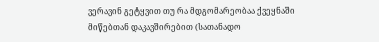ვერავინ გეტყვით თუ რა მდგომარეობაა ქვეყნაში მიწებთან დაკავშირებით (სათანადო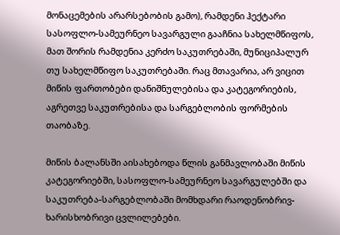მონაცემების არარსებობის გამო), რამდენი ჰექტარი სასოფლო-სამეურნეო სავარგული გააჩნია სახელმწიფოს, მათ შორის რამდენია კერძო საკუთრებაში, მუნიციპალურ თუ სახელმწიფო საკუთრებაში. რაც მთავარია, არ ვიცით მიწის ფართობები დანიშნულებისა და კატეგორიების, აგრეთვე საკუთრებისა და სარგებლობის ფორმების თაობაზე.

მიწის ბალანსში აისახებოდა წლის განმავლობაში მიწის კატეგორიებში, სასოფლო-სამეურნეო სავარგულებში და საკუთრება-სარგებლობაში მომხდარი რაოდენობრივ-ხარისხობრივი ცვლილებები.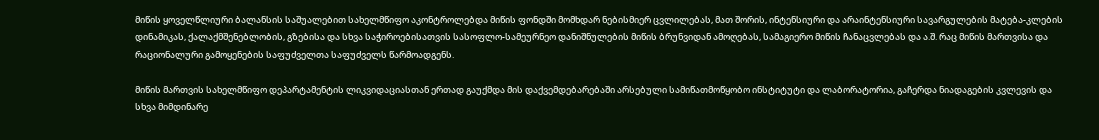მიწის ყოველწლიური ბალანსის საშუალებით სახელმწიფო აკონტროლებდა მიწის ფონდში მომხდარ ნებისმიერ ცვლილებას, მათ შორის, ინტენსიური და არაინტენსიური სავარგულების მატება-კლების დინამიკას, ქალაქმშენებლობის, გზებისა და სხვა საჭიროებისათვის სასოფლო-სამეურნეო დანიშნულების მიწის ბრუნვიდან ამოღებას, სამაგიერო მიწის ჩანაცვლებას და ა.შ. რაც მიწის მართვისა და რაციონალური გამოყენების საფუძველთა საფუძველს წარმოადგენს.

მიწის მართვის სახელმწიფო დეპარტამენტის ლიკვიდაციასთან ერთად გაუქმდა მის დაქვემდებარებაში არსებული სამიწათმოწყობო ინსტიტუტი და ლაბორატორია, გაჩერდა ნიადაგების კვლევის და სხვა მიმდინარე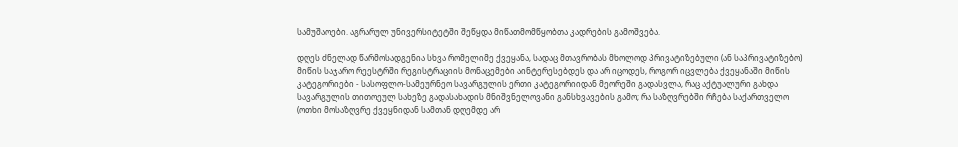სამუშაოები. აგრარულ უნივერსიტეტში შეწყდა მიწათმომწყობთა კადრების გამოშვება.

დღეს ძნელად წარმოსადგენია სხვა რომელიმე ქვეყანა, სადაც მთავრობას მხოლოდ პრივატიზებული (ან საპრივატიზებო) მიწის საჯარო რეესტრში რეგისტრაციის მონაცემები აინტერესებდეს და არ იცოდეს, როგორ იცვლება ქვეყანაში მიწის კატეგორიები - სასოფლო-სამეურნეო სავარგულის ერთი კატეგორიიდან მეორეში გადასვლა, რაც აქტუალური გახდა სავარგულის თითოეულ სახეზე გადასახადის მნიშვნელოვანი განსხვავების გამო; რა საზღვრებში რჩება საქართველო (ოთხი მოსაზღვრე ქვეყნიდან სამთან დღემდე არ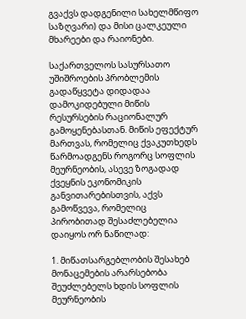გვაქვს დადგენილი სახელმწიფო საზღვარი) და მისი ცალკეული მხარეები და რაიონები.

საქართველოს სასურსათო უშიშროების პრობლემის გადაწყვეტა დიდადაა დამოკიდებული მიწის რესურსების რაციონალურ გამოყენებასთან. მიწის ეფექტურ მართვას, რომელიც ქვაკუთხედს წარმოადგენს როგორც სოფლის მეურნეობის, ასევე ზოგადად ქვეყნის ეკონომიკის განვითარებისთვის, აქვს გამოწვევა, რომელიც პირობითად შესაძლებელია დაიყოს ორ ნაწილად:

1. მიწათსარგებლობის შესახებ მონაცემების არარსებობა შეუძლებელს ხდის სოფლის მეურნეობის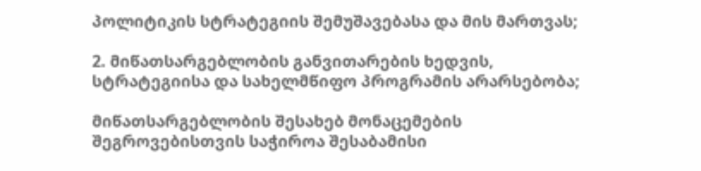პოლიტიკის სტრატეგიის შემუშავებასა და მის მართვას;

2. მიწათსარგებლობის განვითარების ხედვის, სტრატეგიისა და სახელმწიფო პროგრამის არარსებობა;

მიწათსარგებლობის შესახებ მონაცემების შეგროვებისთვის საჭიროა შესაბამისი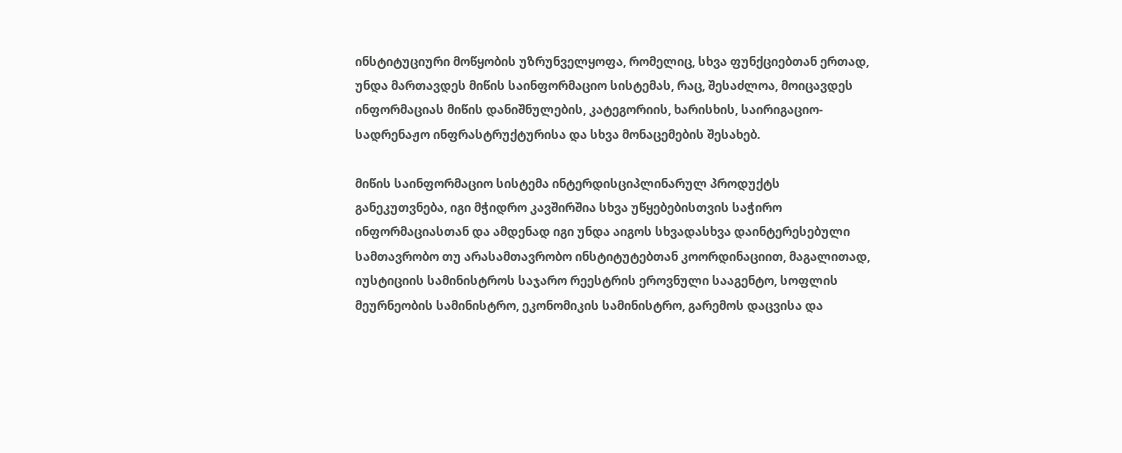ინსტიტუციური მოწყობის უზრუნველყოფა, რომელიც, სხვა ფუნქციებთან ერთად, უნდა მართავდეს მიწის საინფორმაციო სისტემას, რაც, შესაძლოა, მოიცავდეს ინფორმაციას მიწის დანიშნულების, კატეგორიის, ხარისხის, საირიგაციო-სადრენაჟო ინფრასტრუქტურისა და სხვა მონაცემების შესახებ.

მიწის საინფორმაციო სისტემა ინტერდისციპლინარულ პროდუქტს განეკუთვნება, იგი მჭიდრო კავშირშია სხვა უწყებებისთვის საჭირო ინფორმაციასთან და ამდენად იგი უნდა აიგოს სხვადასხვა დაინტერესებული სამთავრობო თუ არასამთავრობო ინსტიტუტებთან კოორდინაციით, მაგალითად, იუსტიციის სამინისტროს საჯარო რეესტრის ეროვნული სააგენტო, სოფლის მეურნეობის სამინისტრო, ეკონომიკის სამინისტრო, გარემოს დაცვისა და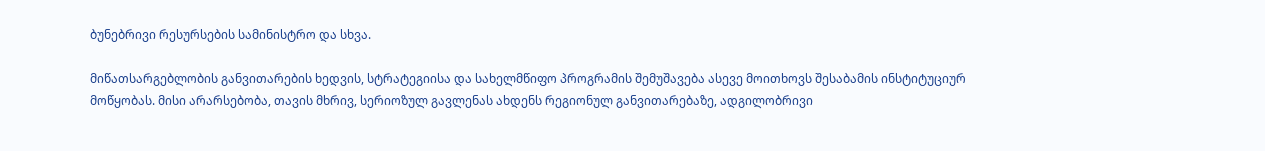ბუნებრივი რესურსების სამინისტრო და სხვა.

მიწათსარგებლობის განვითარების ხედვის, სტრატეგიისა და სახელმწიფო პროგრამის შემუშავება ასევე მოითხოვს შესაბამის ინსტიტუციურ მოწყობას. მისი არარსებობა, თავის მხრივ, სერიოზულ გავლენას ახდენს რეგიონულ განვითარებაზე, ადგილობრივი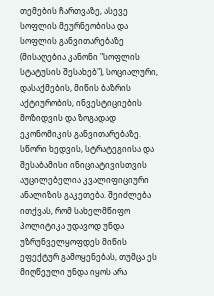თემების ჩართვაზე, ასევე სოფლის მეურნეობისა და სოფლის განვითარებაზე (მისაღებია კანონი "სოფლის სტატუსის შესახებ"), სოციალური, დასაქმების, მიწის ბაზრის აქტიურობის, ინვესტიციების მოზიდვის და ზოგადად ეკონომიკის განვითარებაზე. სწორი ხედვის, სტრატეგიისა და შესაბამისი ინიციატივისთვის აუცილებელია კვალიფიციური ანალიზის გაკეთება. შეიძლება ითქვას, რომ სახელმწიფო პოლიტიკა უდავოდ უნდა უზრუნველყოფდეს მიწის ეფექტურ გამოყენებას, თუმცა ეს მიღწეული უნდა იყოს არა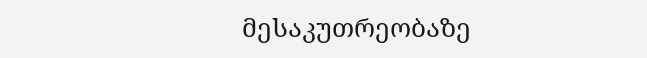მესაკუთრეობაზე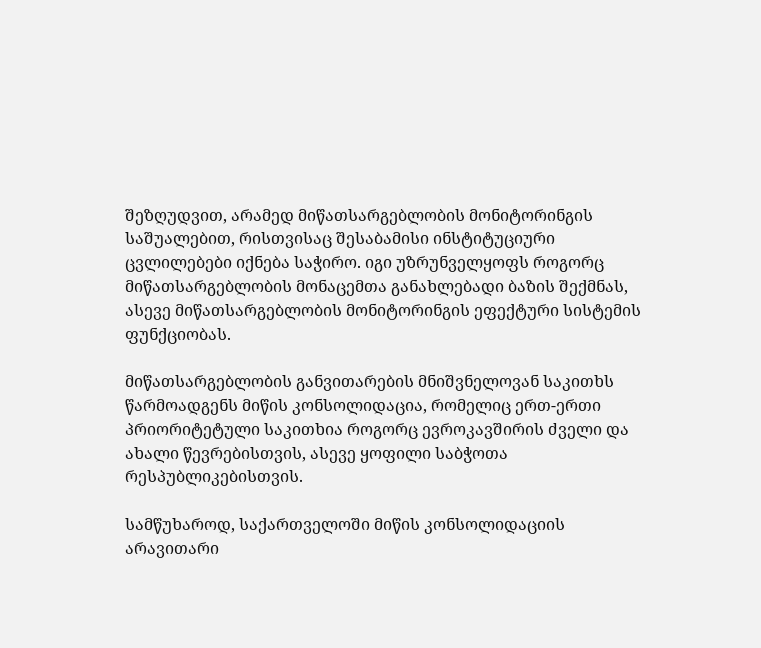შეზღუდვით, არამედ მიწათსარგებლობის მონიტორინგის საშუალებით, რისთვისაც შესაბამისი ინსტიტუციური ცვლილებები იქნება საჭირო. იგი უზრუნველყოფს როგორც მიწათსარგებლობის მონაცემთა განახლებადი ბაზის შექმნას, ასევე მიწათსარგებლობის მონიტორინგის ეფექტური სისტემის ფუნქციობას.

მიწათსარგებლობის განვითარების მნიშვნელოვან საკითხს წარმოადგენს მიწის კონსოლიდაცია, რომელიც ერთ-ერთი პრიორიტეტული საკითხია როგორც ევროკავშირის ძველი და ახალი წევრებისთვის, ასევე ყოფილი საბჭოთა რესპუბლიკებისთვის.

სამწუხაროდ, საქართველოში მიწის კონსოლიდაციის არავითარი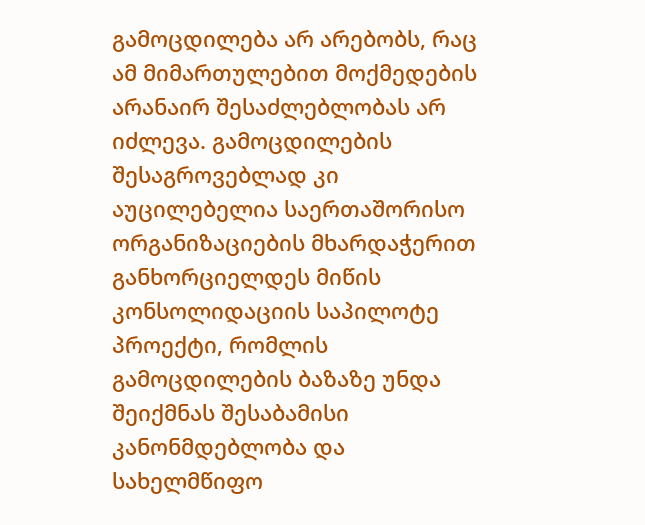გამოცდილება არ არებობს, რაც ამ მიმართულებით მოქმედების არანაირ შესაძლებლობას არ იძლევა. გამოცდილების შესაგროვებლად კი აუცილებელია საერთაშორისო ორგანიზაციების მხარდაჭერით განხორციელდეს მიწის კონსოლიდაციის საპილოტე პროექტი, რომლის გამოცდილების ბაზაზე უნდა შეიქმნას შესაბამისი კანონმდებლობა და სახელმწიფო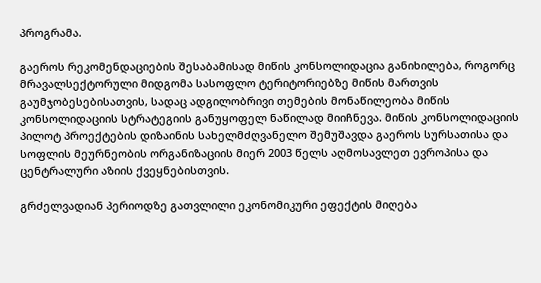პროგრამა.

გაეროს რეკომენდაციების შესაბამისად მიწის კონსოლიდაცია განიხილება, როგორც მრავალსექტორული მიდგომა სასოფლო ტერიტორიებზე მიწის მართვის გაუმჯობესებისათვის, სადაც ადგილობრივი თემების მონაწილეობა მიწის კონსოლიდაციის სტრატეგიის განუყოფელ ნაწილად მიიჩნევა. მიწის კონსოლიდაციის პილოტ პროექტების დიზაინის სახელმძღვანელო შემუშავდა გაეროს სურსათისა და სოფლის მეურნეობის ორგანიზაციის მიერ 2003 წელს აღმოსავლეთ ევროპისა და ცენტრალური აზიის ქვეყნებისთვის.

გრძელვადიან პერიოდზე გათვლილი ეკონომიკური ეფექტის მიღება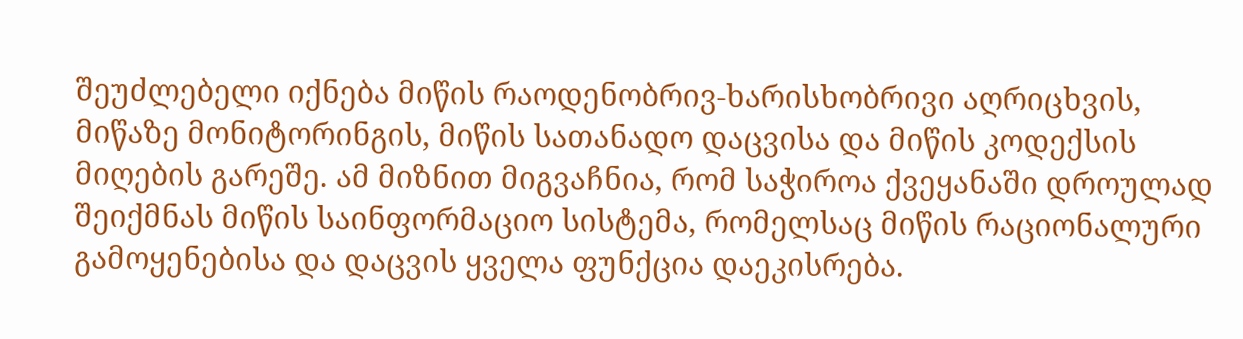შეუძლებელი იქნება მიწის რაოდენობრივ-ხარისხობრივი აღრიცხვის, მიწაზე მონიტორინგის, მიწის სათანადო დაცვისა და მიწის კოდექსის მიღების გარეშე. ამ მიზნით მიგვაჩნია, რომ საჭიროა ქვეყანაში დროულად შეიქმნას მიწის საინფორმაციო სისტემა, რომელსაც მიწის რაციონალური გამოყენებისა და დაცვის ყველა ფუნქცია დაეკისრება.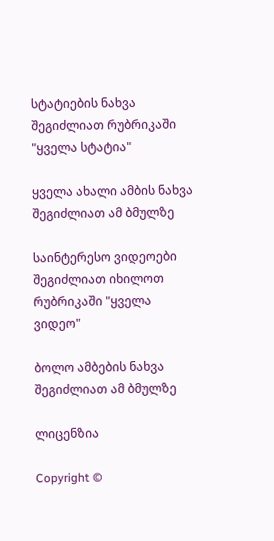სტატიების ნახვა შეგიძლიათ რუბრიკაში "ყველა სტატია"

ყველა ახალი ამბის ნახვა შეგიძლიათ ამ ბმულზე

საინტერესო ვიდეოები შეგიძლიათ იხილოთ რუბრიკაში "ყველა ვიდეო"

ბოლო ამბების ნახვა შეგიძლიათ ამ ბმულზე

ლიცენზია

Copyright ©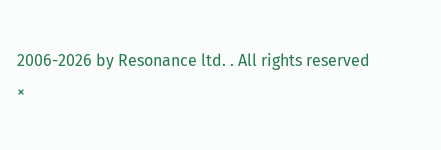2006-2026 by Resonance ltd. . All rights reserved
×